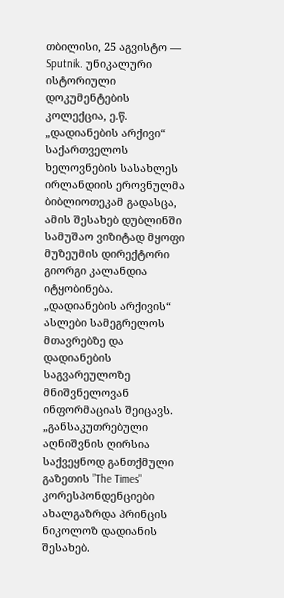თბილისი, 25 აგვისტო — Sputnik. უნიკალური ისტორიული დოკუმენტების კოლექცია, ე.წ. „დადიანების არქივი“ საქართველოს ხელოვნების სასახლეს ირლანდიის ეროვნულმა ბიბლიოთეკამ გადასცა, ამის შესახებ დუბლინში სამუშაო ვიზიტად მყოფი მუზეუმის დირექტორი გიორგი კალანდია იტყობინება.
„დადიანების არქივის“ ასლები სამეგრელოს მთავრებზე და დადიანების საგვარეულოზე მნიშვნელოვან ინფორმაციას შეიცავს.
„განსაკუთრებული აღნიშვნის ღირსია საქვეყნოდ განთქმული გაზეთის ”The Times" კორესპონდენციები ახალგაზრდა პრინცის ნიკოლოზ დადიანის შესახებ.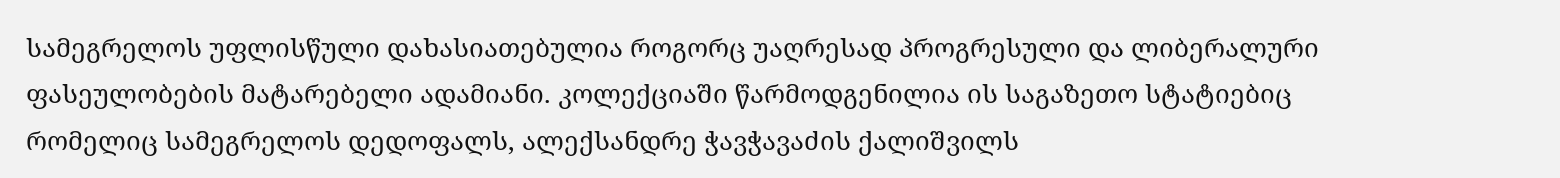სამეგრელოს უფლისწული დახასიათებულია როგორც უაღრესად პროგრესული და ლიბერალური ფასეულობების მატარებელი ადამიანი. კოლექციაში წარმოდგენილია ის საგაზეთო სტატიებიც რომელიც სამეგრელოს დედოფალს, ალექსანდრე ჭავჭავაძის ქალიშვილს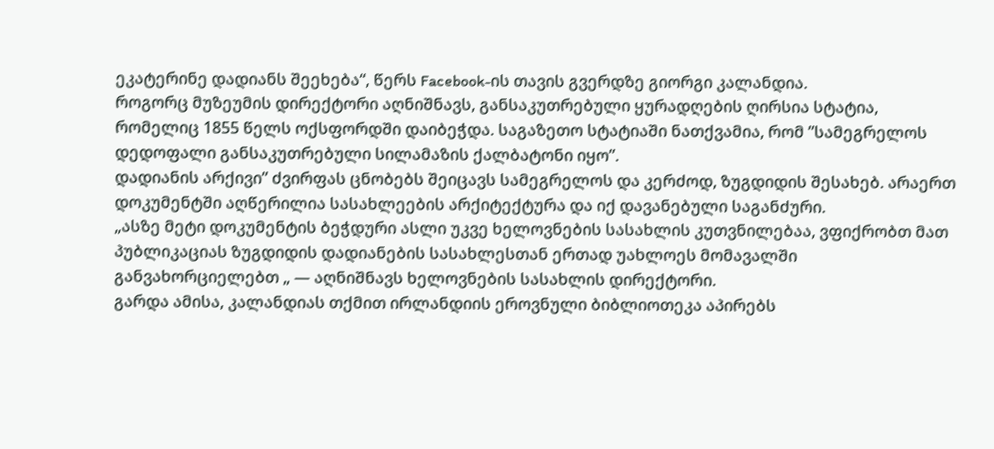ეკატერინე დადიანს შეეხება“, წერს Facebook-ის თავის გვერდზე გიორგი კალანდია.
როგორც მუზეუმის დირექტორი აღნიშნავს, განსაკუთრებული ყურადღების ღირსია სტატია, რომელიც 1855 წელს ოქსფორდში დაიბეჭდა. საგაზეთო სტატიაში ნათქვამია, რომ ”სამეგრელოს დედოფალი განსაკუთრებული სილამაზის ქალბატონი იყო”.
დადიანის არქივი” ძვირფას ცნობებს შეიცავს სამეგრელოს და კერძოდ, ზუგდიდის შესახებ. არაერთ დოკუმენტში აღწერილია სასახლეების არქიტექტურა და იქ დავანებული საგანძური.
„ასზე მეტი დოკუმენტის ბეჭდური ასლი უკვე ხელოვნების სასახლის კუთვნილებაა, ვფიქრობთ მათ პუბლიკაციას ზუგდიდის დადიანების სასახლესთან ერთად უახლოეს მომავალში განვახორციელებთ „ — აღნიშნავს ხელოვნების სასახლის დირექტორი.
გარდა ამისა, კალანდიას თქმით ირლანდიის ეროვნული ბიბლიოთეკა აპირებს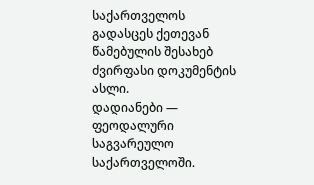საქართველოს გადასცეს ქეთევან წამებულის შესახებ ძვირფასი დოკუმენტის ასლი.
დადიანები — ფეოდალური საგვარეულო საქართველოში.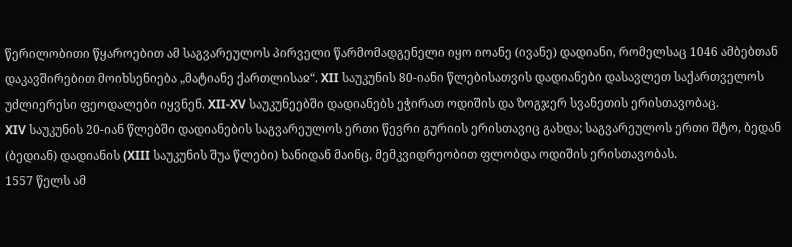წერილობითი წყაროებით ამ საგვარეულოს პირველი წარმომადგენელი იყო იოანე (ივანე) დადიანი, რომელსაც 1046 ამბებთან დაკავშირებით მოიხსენიება „მატიანე ქართლისაჲ“. XII საუკუნის 80-იანი წლებისათვის დადიანები დასავლეთ საქართველოს უძლიერესი ფეოდალები იყვნენ. XII-XV საუკუნეებში დადიანებს ეჭირათ ოდიშის და ზოგჯერ სვანეთის ერისთავობაც.
XIV საუკუნის 20-იან წლებში დადიანების საგვარეულოს ერთი წევრი გურიის ერისთავიც გახდა; საგვარეულოს ერთი შტო, ბედან (ბედიან) დადიანის (XIII საუკუნის შუა წლები) ხანიდან მაინც, მემკვიდრეობით ფლობდა ოდიშის ერისთავობას.
1557 წელს ამ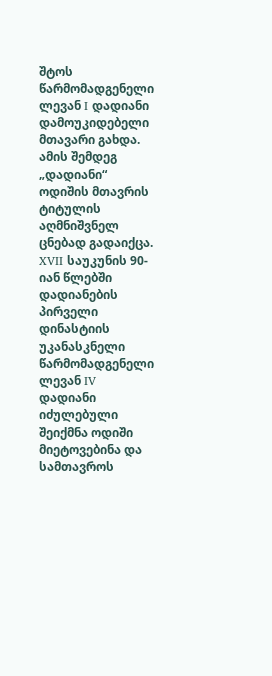შტოს წარმომადგენელი ლევან I დადიანი დამოუკიდებელი მთავარი გახდა. ამის შემდეგ „დადიანი“ ოდიშის მთავრის ტიტულის აღმნიშვნელ ცნებად გადაიქცა. XVII საუკუნის 90-იან წლებში დადიანების პირველი დინასტიის უკანასკნელი წარმომადგენელი ლევან IV დადიანი იძულებული შეიქმნა ოდიში მიეტოვებინა და სამთავროს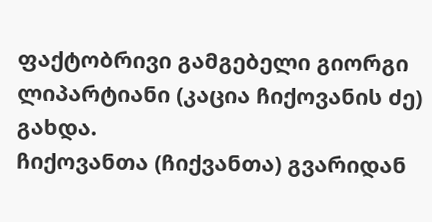ფაქტობრივი გამგებელი გიორგი ლიპარტიანი (კაცია ჩიქოვანის ძე) გახდა.
ჩიქოვანთა (ჩიქვანთა) გვარიდან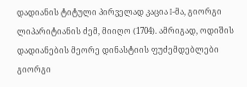დადიანის ტიტული პირველად კაცია I-მა, გიორგი ლიპარიტიანის ძემ, მიიღო (1704). ამრიგად, ოდიშის დადიანების მეორე დინასტიის ფუძემდებლები გიორგი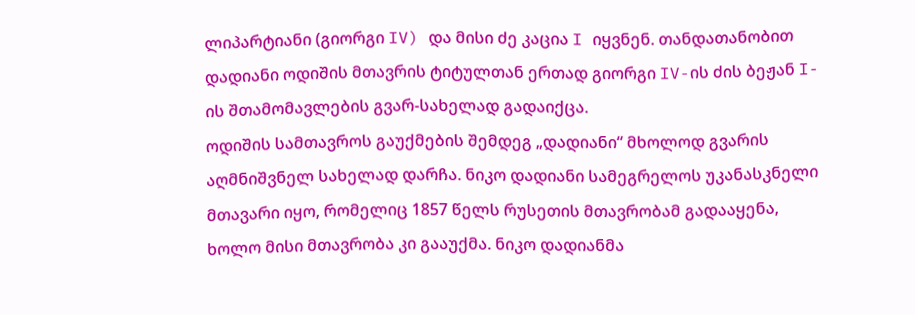ლიპარტიანი (გიორგი IV) და მისი ძე კაცია I იყვნენ. თანდათანობით დადიანი ოდიშის მთავრის ტიტულთან ერთად გიორგი IV-ის ძის ბეჟან I-ის შთამომავლების გვარ-სახელად გადაიქცა.
ოდიშის სამთავროს გაუქმების შემდეგ „დადიანი“ მხოლოდ გვარის აღმნიშვნელ სახელად დარჩა. ნიკო დადიანი სამეგრელოს უკანასკნელი მთავარი იყო, რომელიც 1857 წელს რუსეთის მთავრობამ გადააყენა, ხოლო მისი მთავრობა კი გააუქმა. ნიკო დადიანმა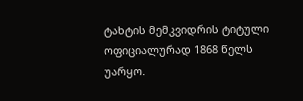ტახტის მემკვიდრის ტიტული ოფიციალურად 1868 წელს უარყო.